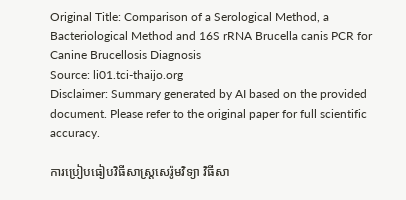Original Title: Comparison of a Serological Method, a Bacteriological Method and 16S rRNA Brucella canis PCR for Canine Brucellosis Diagnosis
Source: li01.tci-thaijo.org
Disclaimer: Summary generated by AI based on the provided document. Please refer to the original paper for full scientific accuracy.

ការប្រៀបធៀបវិធីសាស្ត្រសេរ៉ូមវិទ្យា វិធីសា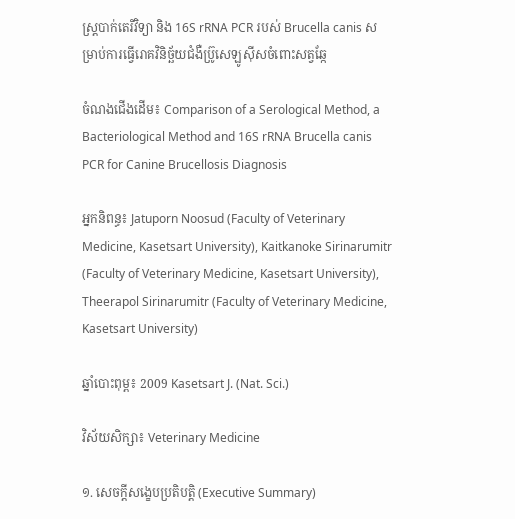ស្ត្របាក់តេរីវិទ្យា និង 16S rRNA PCR របស់ Brucella canis សម្រាប់ការធ្វើរោគវិនិច្ឆ័យជំងឺប្រ៊ូសេឡូស៊ីសចំពោះសត្វឆ្កែ

ចំណងជើងដើម៖ Comparison of a Serological Method, a Bacteriological Method and 16S rRNA Brucella canis PCR for Canine Brucellosis Diagnosis

អ្នកនិពន្ធ៖ Jatuporn Noosud (Faculty of Veterinary Medicine, Kasetsart University), Kaitkanoke Sirinarumitr (Faculty of Veterinary Medicine, Kasetsart University), Theerapol Sirinarumitr (Faculty of Veterinary Medicine, Kasetsart University)

ឆ្នាំបោះពុម្ព៖ 2009 Kasetsart J. (Nat. Sci.)

វិស័យសិក្សា៖ Veterinary Medicine

១. សេចក្តីសង្ខេបប្រតិបត្តិ (Executive Summary)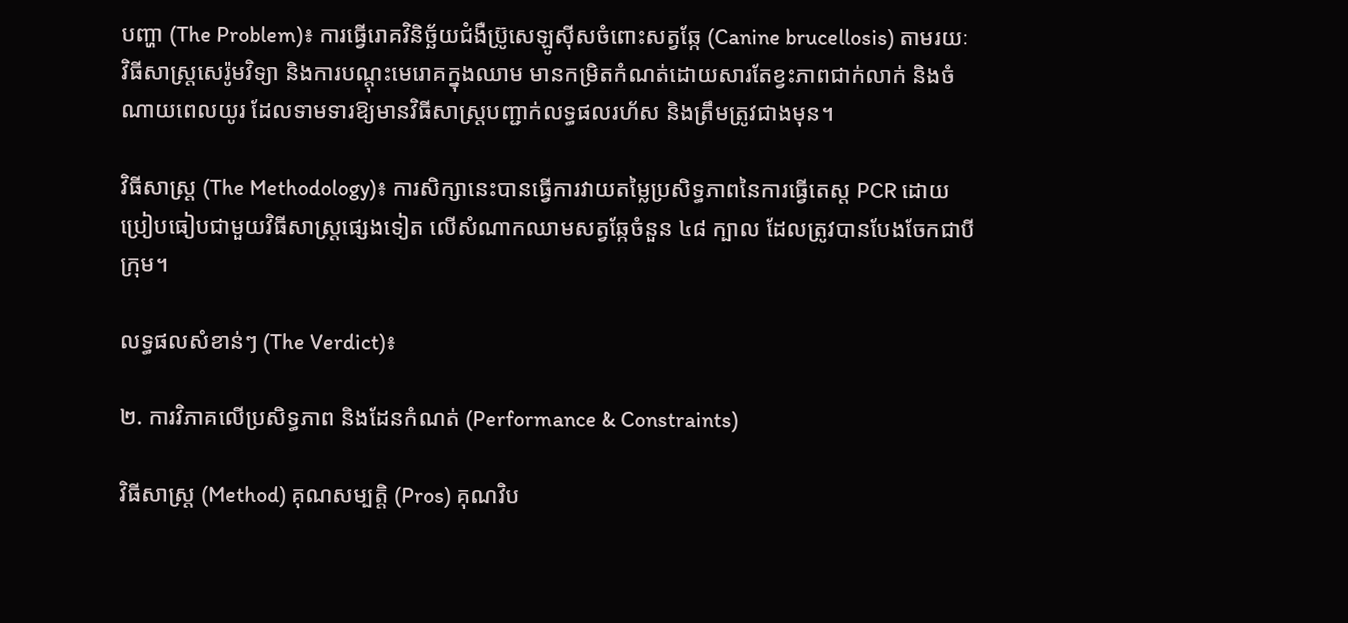បញ្ហា (The Problem)៖ ការធ្វើរោគវិនិច្ឆ័យជំងឺប្រ៊ូសេឡូស៊ីសចំពោះសត្វឆ្កែ (Canine brucellosis) តាមរយៈវិធីសាស្ត្រសេរ៉ូមវិទ្យា និងការបណ្តុះមេរោគក្នុងឈាម មានកម្រិតកំណត់ដោយសារតែខ្វះភាពជាក់លាក់ និងចំណាយពេលយូរ ដែលទាមទារឱ្យមានវិធីសាស្ត្របញ្ជាក់លទ្ធផលរហ័ស និងត្រឹមត្រូវជាងមុន។

វិធីសាស្ត្រ (The Methodology)៖ ការសិក្សានេះបានធ្វើការវាយតម្លៃប្រសិទ្ធភាពនៃការធ្វើតេស្ត PCR ដោយប្រៀបធៀបជាមួយវិធីសាស្ត្រផ្សេងទៀត លើសំណាកឈាមសត្វឆ្កែចំនួន ៤៨ ក្បាល ដែលត្រូវបានបែងចែកជាបីក្រុម។

លទ្ធផលសំខាន់ៗ (The Verdict)៖

២. ការវិភាគលើប្រសិទ្ធភាព និងដែនកំណត់ (Performance & Constraints)

វិធីសាស្ត្រ (Method) គុណសម្បត្តិ (Pros) គុណវិប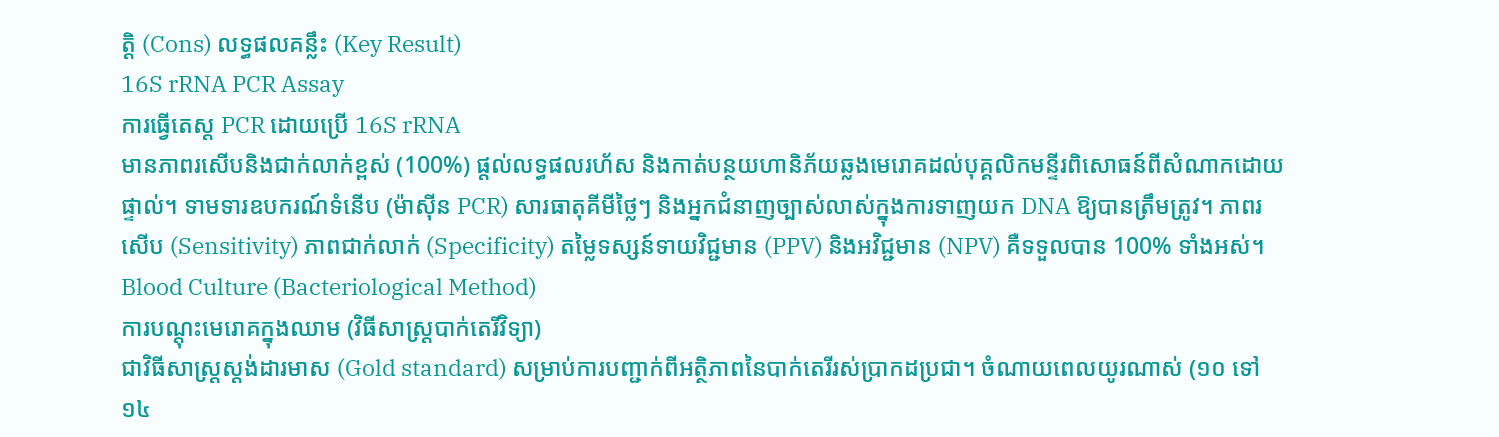ត្តិ (Cons) លទ្ធផលគន្លឹះ (Key Result)
16S rRNA PCR Assay
ការធ្វើតេស្ត PCR ដោយប្រើ 16S rRNA
មានភាពរសើបនិងជាក់លាក់ខ្ពស់ (100%) ផ្តល់លទ្ធផលរហ័ស និងកាត់បន្ថយហានិភ័យឆ្លងមេរោគដល់បុគ្គលិកមន្ទីរពិសោធន៍ពីសំណាកដោយផ្ទាល់។ ទាមទារឧបករណ៍ទំនើប (ម៉ាស៊ីន PCR) សារធាតុគីមីថ្លៃៗ និងអ្នកជំនាញច្បាស់លាស់ក្នុងការទាញយក DNA ឱ្យបានត្រឹមត្រូវ។ ភាពរសើប (Sensitivity) ភាពជាក់លាក់ (Specificity) តម្លៃទស្សន៍ទាយវិជ្ជមាន (PPV) និងអវិជ្ជមាន (NPV) គឺទទួលបាន 100% ទាំងអស់។
Blood Culture (Bacteriological Method)
ការបណ្តុះមេរោគក្នុងឈាម (វិធីសាស្ត្របាក់តេរីវិទ្យា)
ជាវិធីសាស្ត្រស្តង់ដារមាស (Gold standard) សម្រាប់ការបញ្ជាក់ពីអត្ថិភាពនៃបាក់តេរីរស់ប្រាកដប្រជា។ ចំណាយពេលយូរណាស់ (១០ ទៅ ១៤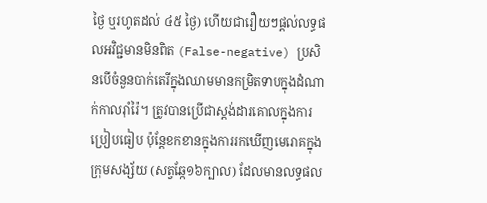ថ្ងៃ ឬរហូតដល់ ៤៥ ថ្ងៃ) ហើយជារឿយៗផ្តល់លទ្ធផលអវិជ្ជមានមិនពិត (False-negative) ប្រសិនបើចំនួនបាក់តេរីក្នុងឈាមមានកម្រិតទាបក្នុងដំណាក់កាលរ៉ាំរ៉ៃ។ ត្រូវបានប្រើជាស្តង់ដារគោលក្នុងការប្រៀបធៀប ប៉ុន្តែខកខានក្នុងការរកឃើញមេរោគក្នុងក្រុមសង្ស័យ (សត្វឆ្កែ១៦ក្បាល) ដែលមានលទ្ធផល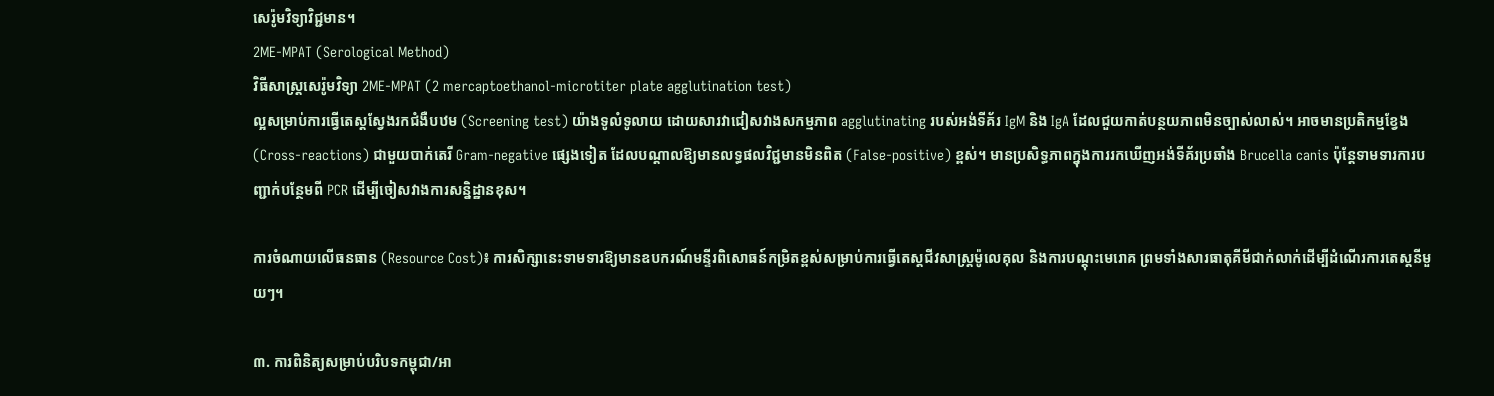សេរ៉ូមវិទ្យាវិជ្ជមាន។
2ME-MPAT (Serological Method)
វិធីសាស្ត្រសេរ៉ូមវិទ្យា 2ME-MPAT (2 mercaptoethanol-microtiter plate agglutination test)
ល្អសម្រាប់ការធ្វើតេស្តស្វែងរកជំងឺបឋម (Screening test) យ៉ាងទូលំទូលាយ ដោយសារវាជៀសវាងសកម្មភាព agglutinating របស់អង់ទីគ័រ IgM និង IgA ដែលជួយកាត់បន្ថយភាពមិនច្បាស់លាស់។ អាចមានប្រតិកម្មខ្វែង (Cross-reactions) ជាមួយបាក់តេរី Gram-negative ផ្សេងទៀត ដែលបណ្តាលឱ្យមានលទ្ធផលវិជ្ជមានមិនពិត (False-positive) ខ្ពស់។ មានប្រសិទ្ធភាពក្នុងការរកឃើញអង់ទីគ័រប្រឆាំង Brucella canis ប៉ុន្តែទាមទារការបញ្ជាក់បន្ថែមពី PCR ដើម្បីចៀសវាងការសន្និដ្ឋានខុស។

ការចំណាយលើធនធាន (Resource Cost)៖ ការសិក្សានេះទាមទារឱ្យមានឧបករណ៍មន្ទីរពិសោធន៍កម្រិតខ្ពស់សម្រាប់ការធ្វើតេស្តជីវសាស្ត្រម៉ូលេគុល និងការបណ្តុះមេរោគ ព្រមទាំងសារធាតុគីមីជាក់លាក់ដើម្បីដំណើរការតេស្តនីមួយៗ។

៣. ការពិនិត្យសម្រាប់បរិបទកម្ពុជា/អា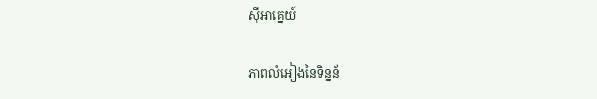ស៊ីអាគ្នេយ៍

ភាពលំអៀងនៃទិន្នន័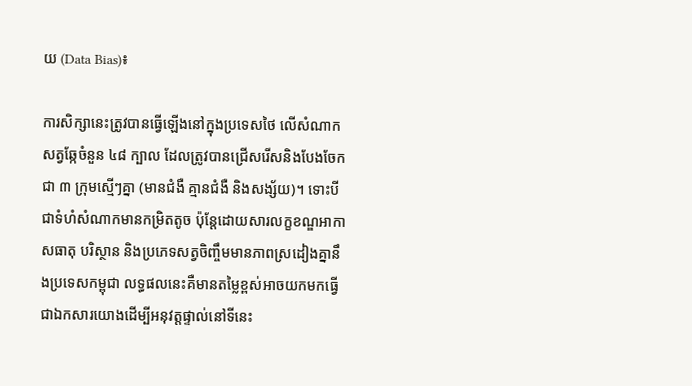យ (Data Bias)៖

ការសិក្សានេះត្រូវបានធ្វើឡើងនៅក្នុងប្រទេសថៃ លើសំណាកសត្វឆ្កែចំនួន ៤៨ ក្បាល ដែលត្រូវបានជ្រើសរើសនិងបែងចែកជា ៣ ក្រុមស្មើៗគ្នា (មានជំងឺ គ្មានជំងឺ និងសង្ស័យ)។ ទោះបីជាទំហំសំណាកមានកម្រិតតូច ប៉ុន្តែដោយសារលក្ខខណ្ឌអាកាសធាតុ បរិស្ថាន និងប្រភេទសត្វចិញ្ចឹមមានភាពស្រដៀងគ្នានឹងប្រទេសកម្ពុជា លទ្ធផលនេះគឺមានតម្លៃខ្ពស់អាចយកមកធ្វើជាឯកសារយោងដើម្បីអនុវត្តផ្ទាល់នៅទីនេះ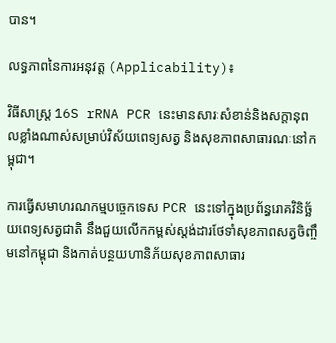បាន។

លទ្ធភាពនៃការអនុវត្ត (Applicability)៖

វិធីសាស្ត្រ 16S rRNA PCR នេះមានសារៈសំខាន់និងសក្តានុពលខ្លាំងណាស់សម្រាប់វិស័យពេទ្យសត្វ និងសុខភាពសាធារណៈនៅកម្ពុជា។

ការធ្វើសមាហរណកម្មបច្ចេកទេស PCR នេះទៅក្នុងប្រព័ន្ធរោគវិនិច្ឆ័យពេទ្យសត្វជាតិ នឹងជួយលើកកម្ពស់ស្តង់ដារថែទាំសុខភាពសត្វចិញ្ចឹមនៅកម្ពុជា និងកាត់បន្ថយហានិភ័យសុខភាពសាធារ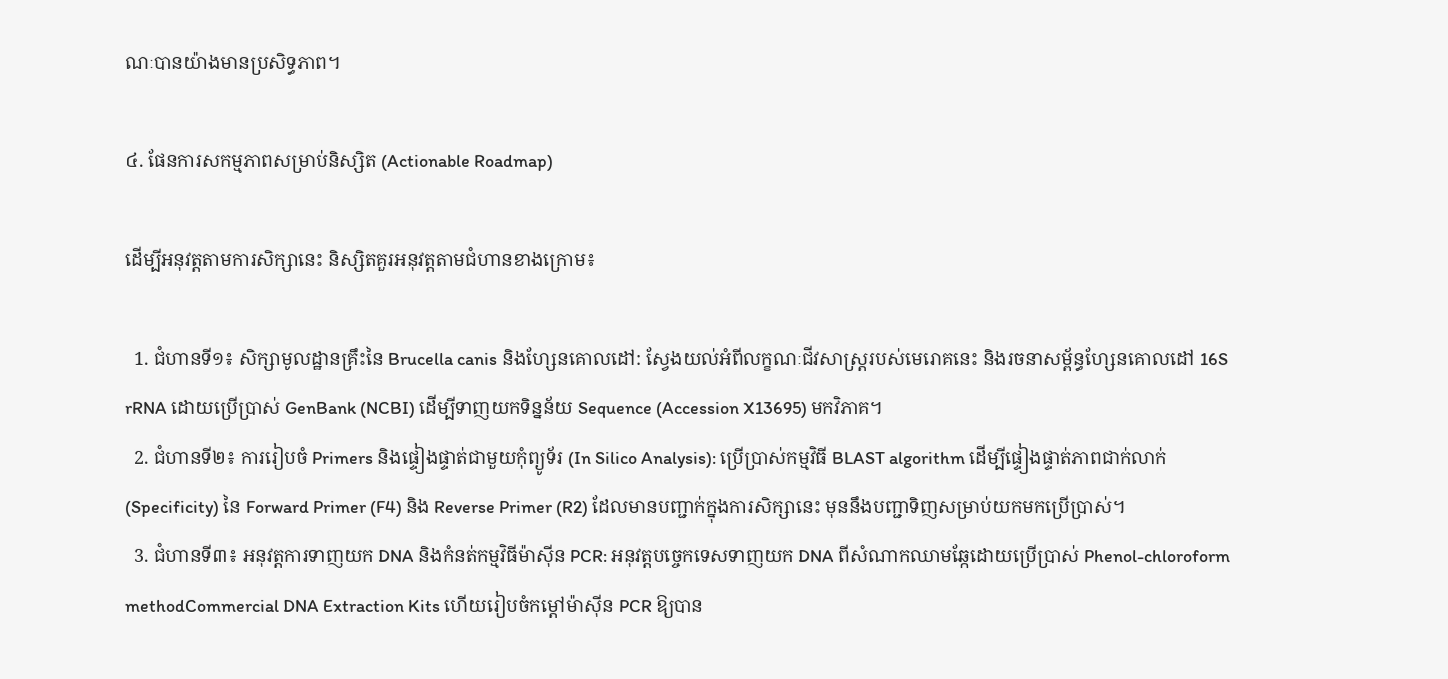ណៈបានយ៉ាងមានប្រសិទ្ធភាព។

៤. ផែនការសកម្មភាពសម្រាប់និស្សិត (Actionable Roadmap)

ដើម្បីអនុវត្តតាមការសិក្សានេះ និស្សិតគួរអនុវត្តតាមជំហានខាងក្រោម៖

  1. ជំហានទី១៖ សិក្សាមូលដ្ឋានគ្រឹះនៃ Brucella canis និងហ្សែនគោលដៅ: ស្វែងយល់អំពីលក្ខណៈជីវសាស្ត្ររបស់មេរោគនេះ និងរចនាសម្ព័ន្ធហ្សែនគោលដៅ 16S rRNA ដោយប្រើប្រាស់ GenBank (NCBI) ដើម្បីទាញយកទិន្នន័យ Sequence (Accession X13695) មកវិភាគ។
  2. ជំហានទី២៖ ការរៀបចំ Primers និងផ្ទៀងផ្ទាត់ជាមួយកុំព្យូទ័រ (In Silico Analysis): ប្រើប្រាស់កម្មវិធី BLAST algorithm ដើម្បីផ្ទៀងផ្ទាត់ភាពជាក់លាក់ (Specificity) នៃ Forward Primer (F4) និង Reverse Primer (R2) ដែលមានបញ្ជាក់ក្នុងការសិក្សានេះ មុននឹងបញ្ជាទិញសម្រាប់យកមកប្រើប្រាស់។
  3. ជំហានទី៣៖ អនុវត្តការទាញយក DNA និងកំនត់កម្មវិធីម៉ាស៊ីន PCR: អនុវត្តបច្ចេកទេសទាញយក DNA ពីសំណាកឈាមឆ្កែដោយប្រើប្រាស់ Phenol-chloroform methodCommercial DNA Extraction Kits ហើយរៀបចំកម្តៅម៉ាស៊ីន PCR ឱ្យបាន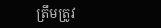ត្រឹមត្រូវ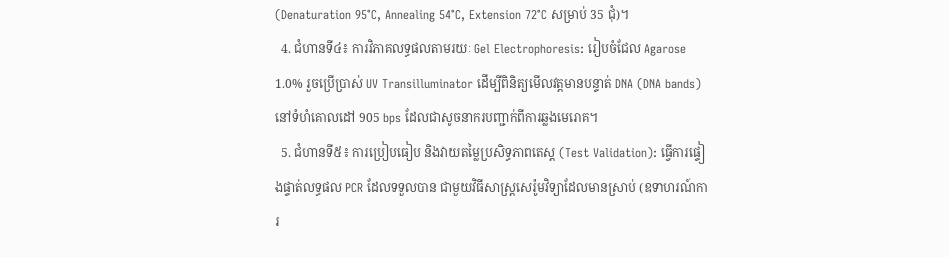(Denaturation 95°C, Annealing 54°C, Extension 72°C សម្រាប់ 35 ជុំ)។
  4. ជំហានទី៤៖ ការវិភាគលទ្ធផលតាមរយៈ Gel Electrophoresis: រៀបចំជែល Agarose 1.0% រួចប្រើប្រាស់ UV Transilluminator ដើម្បីពិនិត្យមើលវត្តមានបន្ទាត់ DNA (DNA bands) នៅទំហំគោលដៅ 905 bps ដែលជាសូចនាករបញ្ជាក់ពីការឆ្លងមេរោគ។
  5. ជំហានទី៥៖ ការប្រៀបធៀប និងវាយតម្លៃប្រសិទ្ធភាពតេស្ត (Test Validation): ធ្វើការផ្ទៀងផ្ទាត់លទ្ធផល PCR ដែលទទួលបាន ជាមួយវិធីសាស្ត្រសេរ៉ូមវិទ្យាដែលមានស្រាប់ (ឧទាហរណ៍ការ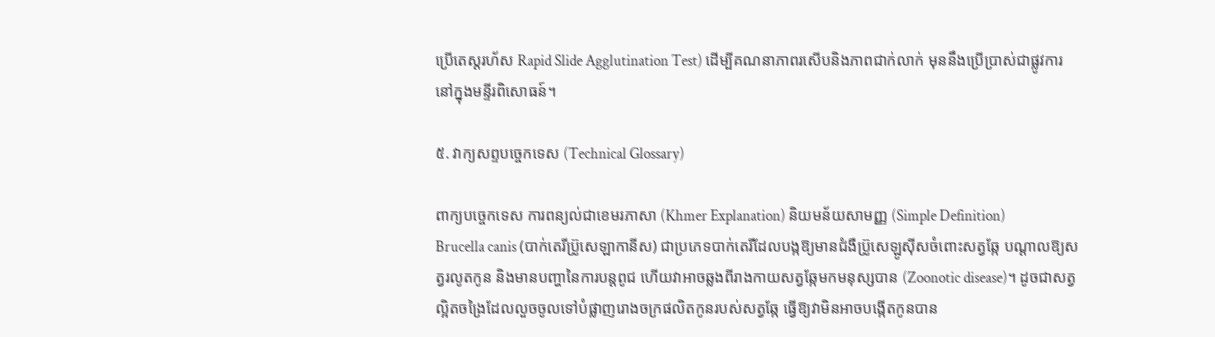ប្រើតេស្តរហ័ស Rapid Slide Agglutination Test) ដើម្បីគណនាភាពរសើបនិងភាពជាក់លាក់ មុននឹងប្រើប្រាស់ជាផ្លូវការនៅក្នុងមន្ទីរពិសោធន៍។

៥. វាក្យសព្ទបច្ចេកទេស (Technical Glossary)

ពាក្យបច្ចេកទេស ការពន្យល់ជាខេមរភាសា (Khmer Explanation) និយមន័យសាមញ្ញ (Simple Definition)
Brucella canis (បាក់តេរីប្រ៊ូសេឡាកានីស) ជាប្រភេទបាក់តេរីដែលបង្កឱ្យមានជំងឺប្រ៊ូសេឡូស៊ីសចំពោះសត្វឆ្កែ បណ្តាលឱ្យសត្វរលូតកូន និងមានបញ្ហានៃការបន្តពូជ ហើយវាអាចឆ្លងពីរាងកាយសត្វឆ្កែមកមនុស្សបាន (Zoonotic disease)។ ដូចជាសត្វល្អិតចង្រៃដែលលួចចូលទៅបំផ្លាញរោងចក្រផលិតកូនរបស់សត្វឆ្កែ ធ្វើឱ្យវាមិនអាចបង្កើតកូនបាន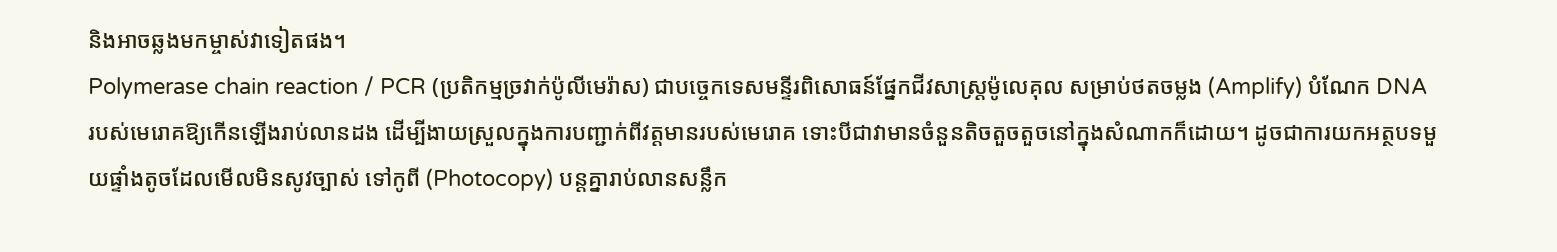និងអាចឆ្លងមកម្ចាស់វាទៀតផង។
Polymerase chain reaction / PCR (ប្រតិកម្មច្រវាក់ប៉ូលីមេរ៉ាស) ជាបច្ចេកទេសមន្ទីរពិសោធន៍ផ្នែកជីវសាស្ត្រម៉ូលេគុល សម្រាប់ថតចម្លង (Amplify) បំណែក DNA របស់មេរោគឱ្យកើនឡើងរាប់លានដង ដើម្បីងាយស្រួលក្នុងការបញ្ជាក់ពីវត្តមានរបស់មេរោគ ទោះបីជាវាមានចំនួនតិចតួចតួចនៅក្នុងសំណាកក៏ដោយ។ ដូចជាការយកអត្ថបទមួយផ្ទាំងតូចដែលមើលមិនសូវច្បាស់ ទៅកូពី (Photocopy) បន្តគ្នារាប់លានសន្លឹក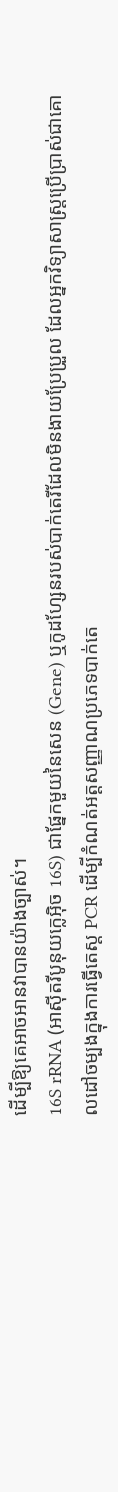ដើម្បីឱ្យគេអាចអានវាបានយ៉ាងច្បាស់។
16S rRNA (អាស៊ីតរីបូនុយក្លេអ៊ិច 16S) ជាផ្នែកមួយនៃសេន (Gene) ឬកូដហ្សែនរបស់បាក់តេរីដែលមិនងាយប្រែប្រួល ដែលអ្នកវិទ្យាសាស្ត្រប្រើប្រាស់ជាគោលដៅចម្បងក្នុងការធ្វើតេស្ត PCR ដើម្បីកំណត់អត្តសញ្ញាណប្រភេទបាក់តេ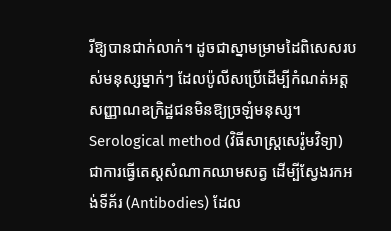រីឱ្យបានជាក់លាក់។ ដូចជាស្នាមម្រាមដៃពិសេសរបស់មនុស្សម្នាក់ៗ ដែលប៉ូលីសប្រើដើម្បីកំណត់អត្តសញ្ញាណឧក្រិដ្ឋជនមិនឱ្យច្រឡំមនុស្ស។
Serological method (វិធីសាស្ត្រសេរ៉ូមវិទ្យា) ជាការធ្វើតេស្តសំណាកឈាមសត្វ ដើម្បីស្វែងរកអង់ទីគ័រ (Antibodies) ដែល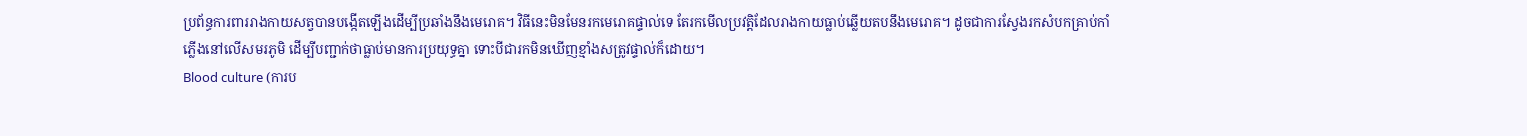ប្រព័ន្ធការពាររាងកាយសត្វបានបង្កើតឡើងដើម្បីប្រឆាំងនឹងមេរោគ។ វិធីនេះមិនមែនរកមេរោគផ្ទាល់ទេ តែរកមើលប្រវត្តិដែលរាងកាយធ្លាប់ឆ្លើយតបនឹងមេរោគ។ ដូចជាការស្វែងរកសំបកគ្រាប់កាំភ្លើងនៅលើសមរភូមិ ដើម្បីបញ្ជាក់ថាធ្លាប់មានការប្រយុទ្ធគ្នា ទោះបីជារកមិនឃើញខ្មាំងសត្រូវផ្ទាល់ក៏ដោយ។
Blood culture (ការប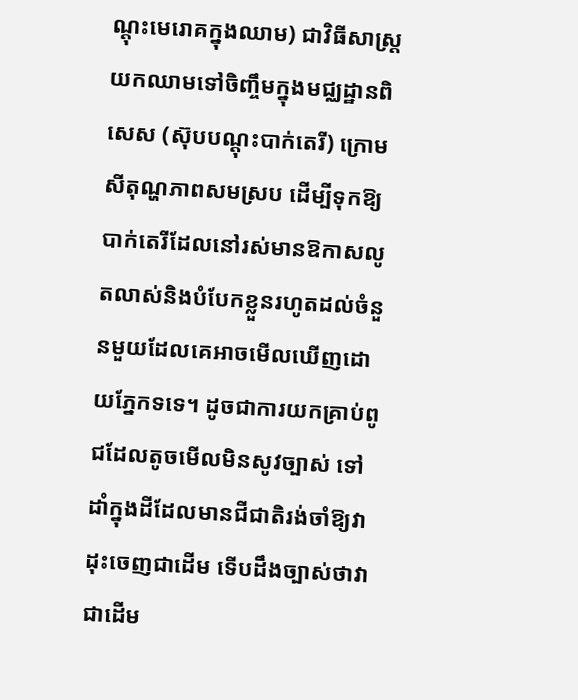ណ្តុះមេរោគក្នុងឈាម) ជាវិធីសាស្ត្រយកឈាមទៅចិញ្ចឹមក្នុងមជ្ឈដ្ឋានពិសេស (ស៊ុបបណ្តុះបាក់តេរី) ក្រោមសីតុណ្ហភាពសមស្រប ដើម្បីទុកឱ្យបាក់តេរីដែលនៅរស់មានឱកាសលូតលាស់និងបំបែកខ្លួនរហូតដល់ចំនួនមួយដែលគេអាចមើលឃើញដោយភ្នែកទទេ។ ដូចជាការយកគ្រាប់ពូជដែលតូចមើលមិនសូវច្បាស់ ទៅដាំក្នុងដីដែលមានជីជាតិរង់ចាំឱ្យវាដុះចេញជាដើម ទើបដឹងច្បាស់ថាវាជាដើម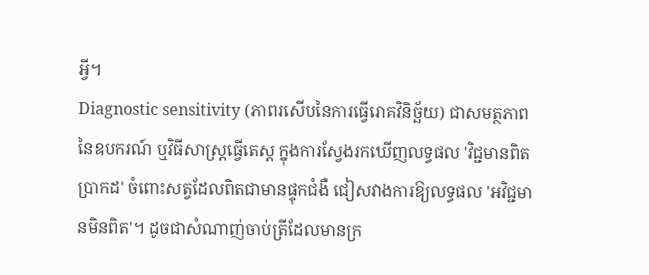អ្វី។
Diagnostic sensitivity (ភាពរសើបនៃការធ្វើរោគវិនិច្ឆ័យ) ជាសមត្ថភាពនៃឧបករណ៍ ឬវិធីសាស្ត្រធ្វើតេស្ត ក្នុងការស្វែងរកឃើញលទ្ធផល 'វិជ្ជមានពិតប្រាកដ' ចំពោះសត្វដែលពិតជាមានផ្ទុកជំងឺ ជៀសវាងការឱ្យលទ្ធផល 'អវិជ្ជមានមិនពិត'។ ដូចជាសំណាញ់ចាប់ត្រីដែលមានក្រ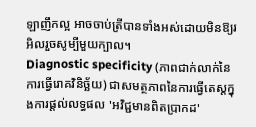ឡាញឹកល្អ អាចចាប់ត្រីបានទាំងអស់ដោយមិនឱ្យរអិលរួចសូម្បីមួយក្បាល។
Diagnostic specificity (ភាពជាក់លាក់នៃការធ្វើរោគវិនិច្ឆ័យ) ជាសមត្ថភាពនៃការធ្វើតេស្តក្នុងការផ្តល់លទ្ធផល 'អវិជ្ជមានពិតប្រាកដ'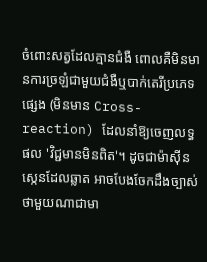ចំពោះសត្វដែលគ្មានជំងឺ ពោលគឺមិនមានការច្រឡំជាមួយជំងឺឬបាក់តេរីប្រភេទផ្សេង (មិនមាន Cross-reaction) ដែលនាំឱ្យចេញលទ្ធផល 'វិជ្ជមានមិនពិត'។ ដូចជាម៉ាស៊ីនស្កេនដែលឆ្លាត អាចបែងចែកដឹងច្បាស់ថាមួយណាជាមា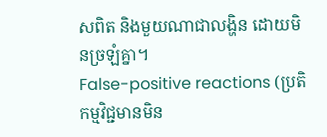សពិត និងមួយណាជាលង្ហិន ដោយមិនច្រឡំគ្នា។
False-positive reactions (ប្រតិកម្មវិជ្ជមានមិន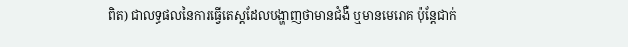ពិត) ជាលទ្ធផលនៃការធ្វើតេស្តដែលបង្ហាញថាមានជំងឺ ឬមានមេរោគ ប៉ុន្តែជាក់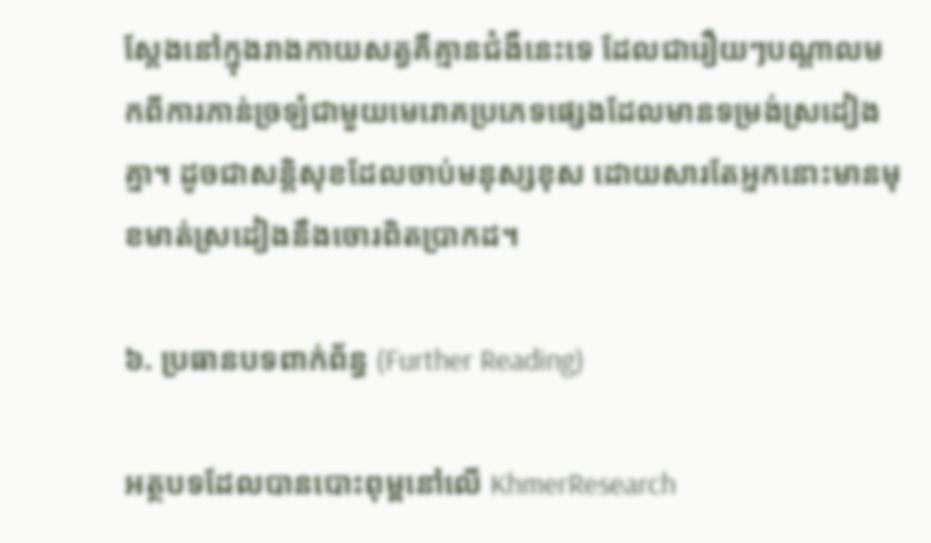ស្តែងនៅក្នុងរាងកាយសត្វគឺគ្មានជំងឺនេះទេ ដែលជារឿយៗបណ្តាលមកពីការភាន់ច្រឡំជាមួយមេរោគប្រភេទផ្សេងដែលមានទម្រង់ស្រដៀងគ្នា។ ដូចជាសន្តិសុខដែលចាប់មនុស្សខុស ដោយសារតែអ្នកនោះមានមុខមាត់ស្រដៀងនឹងចោរពិតប្រាកដ។

៦. ប្រធានបទពាក់ព័ន្ធ (Further Reading)

អត្ថបទដែលបានបោះពុម្ពនៅលើ KhmerResearch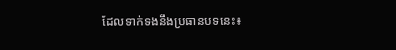ដែលទាក់ទងនឹងប្រធានបទនេះ៖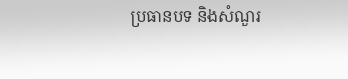ប្រធានបទ និងសំណួរ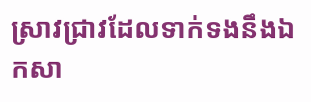ស្រាវជ្រាវដែលទាក់ទងនឹងឯកសា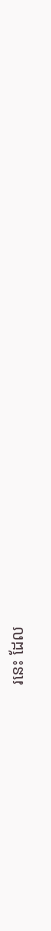រនេះ ដែល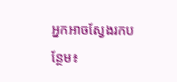អ្នកអាចស្វែងរកបន្ថែម៖